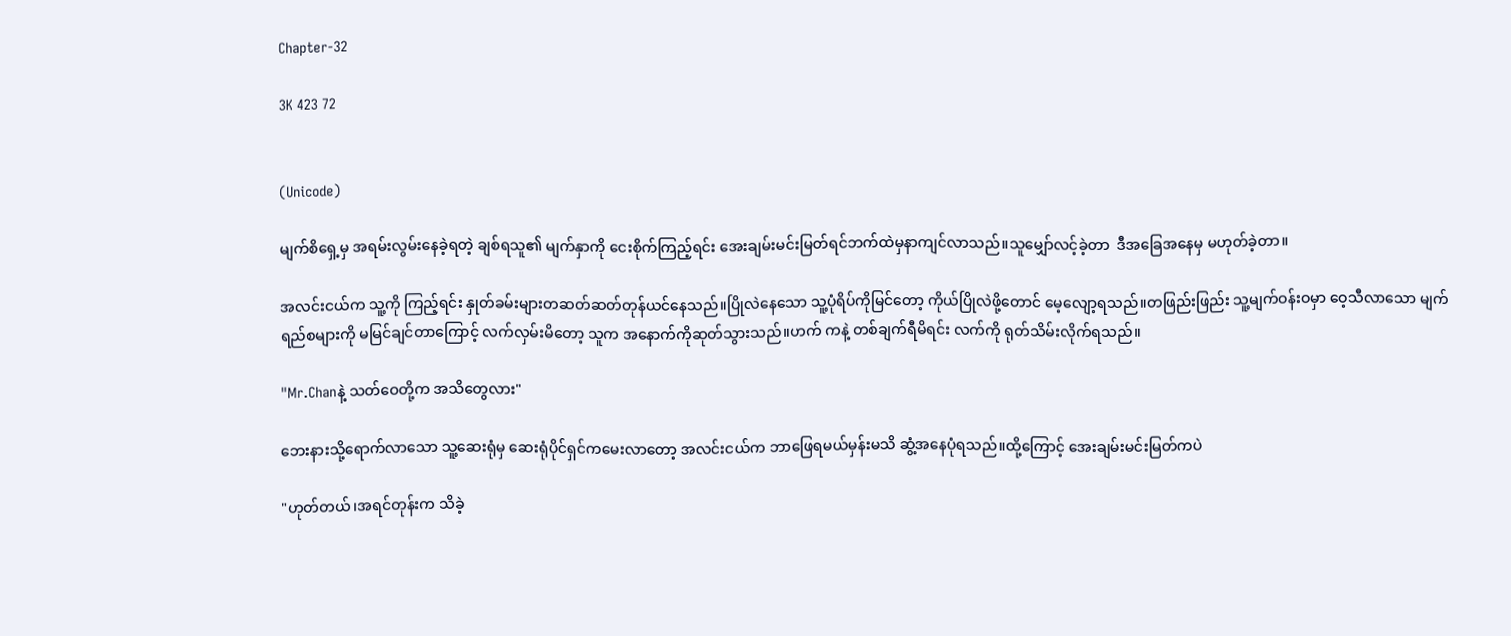Chapter-32

3K 423 72


(Unicode)

မျက်စိရှေ့မှ အရမ်းလွမ်းနေခဲ့ရတဲ့ ချစ်ရသူ၏ မျက်နှာကို ငေးစိုက်ကြည့်ရင်း အေးချမ်းမင်းမြတ်ရင်ဘက်ထဲမှနာကျင်လာသည်။သူမျှော်လင့်ခဲ့တာ  ဒီအခြေအနေမှ မဟုတ်ခဲ့တာ။

အလင်းငယ်က သူ့ကို ကြည့်ရင်း နှုတ်ခမ်းများတဆတ်ဆတ်တုန်ယင်နေသည်။ပြိုလဲနေသော သူ့ပုံရိပ်ကိုမြင်တော့ ကိုယ်ပြိုလဲဖို့တောင် မေ့လျော့ရသည်။တဖြည်းဖြည်း သူ့မျက်ဝန်းဝမှာ ဝေ့သီလာသော မျက်ရည်စများကို မမြင်ချင်တာကြောင့် လက်လှမ်းမိတော့ သူက အနောက်ကိုဆုတ်သွားသည်။ဟက် ကနဲ့ တစ်ချက်ရီမိရင်း လက်ကို ရုတ်သိမ်းလိုက်ရသည်။

"Mr.Chanနဲ့ သတ်ဝေတို့က အသိတွေလား"

ဘေးနားသို့ရောက်လာသော သူ့ဆေးရုံမှ ဆေးရုံပိုင်ရှင်ကမေးလာတော့ အလင်းငယ်က ဘာဖြေရမယ်မှန်းမသိ ဆွံ့အနေပုံရသည်။ထို့ကြောင့် အေးချမ်းမင်းမြတ်ကပဲ

"ဟုတ်တယ်၊အရင်တုန်းက သိခဲ့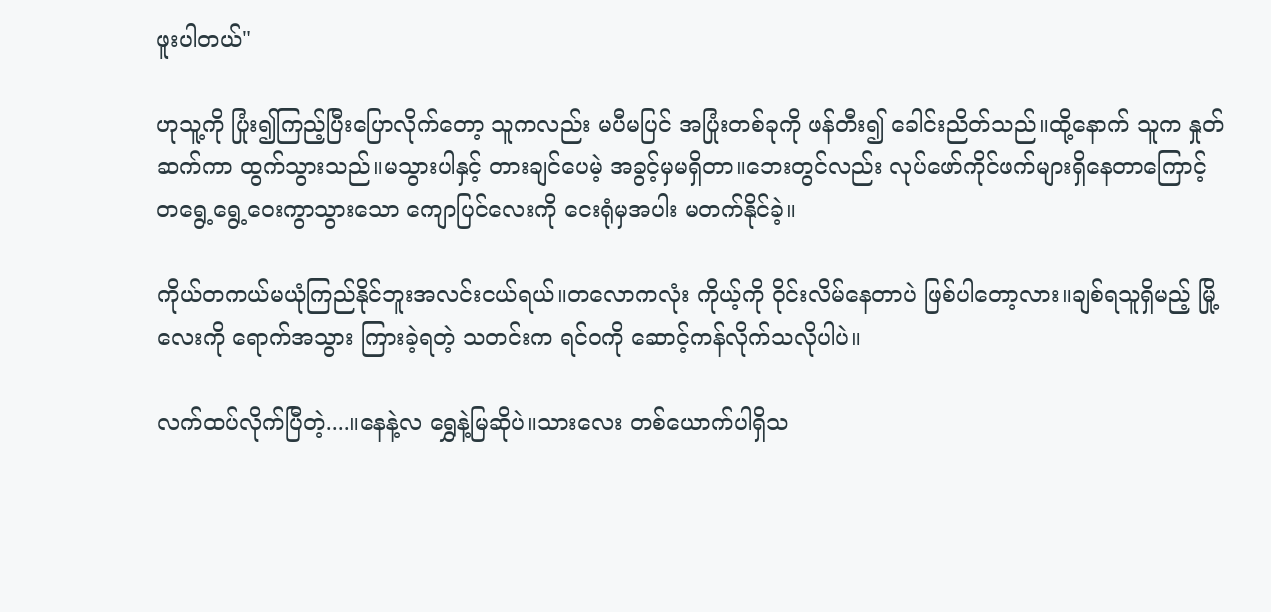ဖူးပါတယ်"

ဟုသူ့ကို ပြုံး၍ကြည့်ပြီးပြောလိုက်တော့ သူကလည်း မပီမပြင် အပြုံးတစ်ခုကို ဖန်တီး၍ ခေါင်းညိတ်သည်။ထို့နောက် သူက နှုတ်ဆက်ကာ ထွက်သွားသည်။မသွားပါနှင့် တားချင်ပေမဲ့ အခွင့်မှမရှိတာ။ဘေးတွင်လည်း လုပ်ဖော်ကိုင်ဖက်များရှိနေတာကြောင့် တရွေ့ရွေ့ဝေးကွာသွားသော ကျောပြင်လေးကို ငေးရုံမှအပါး မတက်နိုင်ခဲ့။

ကိုယ်တကယ်မယုံကြည်နိုင်ဘူးအလင်းငယ်ရယ်။တလောကလုံး ကိုယ့်ကို ဝိုင်းလိမ်နေတာပဲ ဖြစ်ပါတော့လား။ချစ်ရသူရှိမည့် မြို့လေးကို ရောက်အသွား ကြားခဲ့ရတဲ့ သတင်းက ရင်ဝကို ဆောင့်ကန်လိုက်သလိုပါပဲ။

လက်ထပ်လိုက်ပြီတဲ့....။နေနဲ့လ ရွှေနဲ့မြဆိုပဲ။သားလေး တစ်ယောက်ပါရှိသ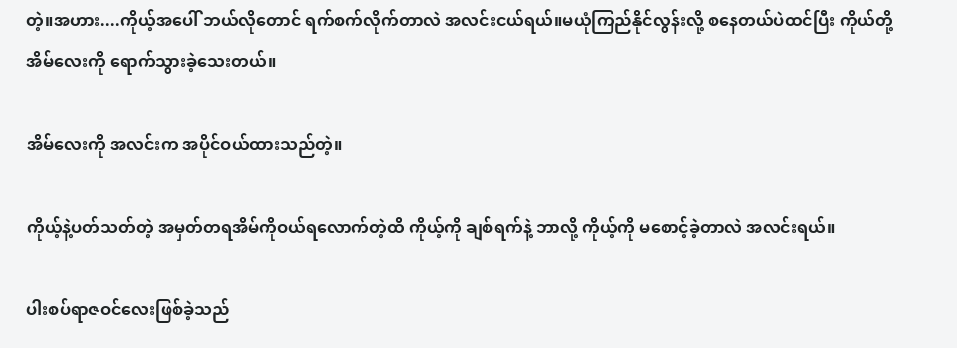တဲ့။အဟား....ကိုယ့်အပေါ် ဘယ်လိုတောင် ရက်စက်လိုက်တာလဲ အလင်းငယ်ရယ်။မယုံကြည်နိုင်လွန်းလို့ စနေတယ်ပဲထင်ပြီး ကိုယ်တို့အိမ်လေးကို ရောက်သွားခဲ့သေးတယ်။

အိမ်လေးကို အလင်းက အပိုင်ဝယ်ထားသည်တဲ့။

ကိုယ့်နဲ့ပတ်သတ်တဲ့ အမှတ်တရအိမ်ကိုဝယ်ရလောက်တဲ့ထိ ကိုယ့်ကို ချစ်ရက်နဲ့ ဘာလို့ ကိုယ့်ကို မစောင့်ခဲ့တာလဲ အလင်းရယ်။

ပါးစပ်ရာဇဝင်လေးဖြစ်ခဲ့သည်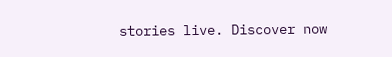stories live. Discover now